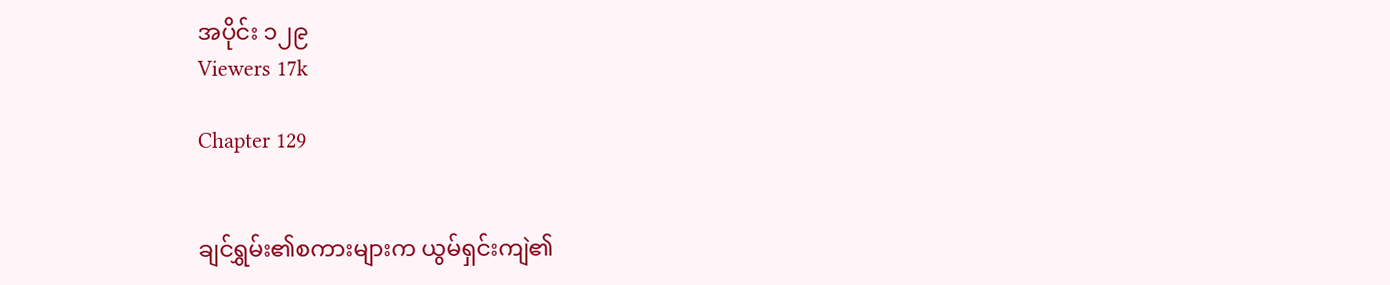အပိုင်း ၁၂၉
Viewers 17k

Chapter 129


ချင်ရွှမ်း၏စကားများက ယွမ်ရှင်းကျဲ၏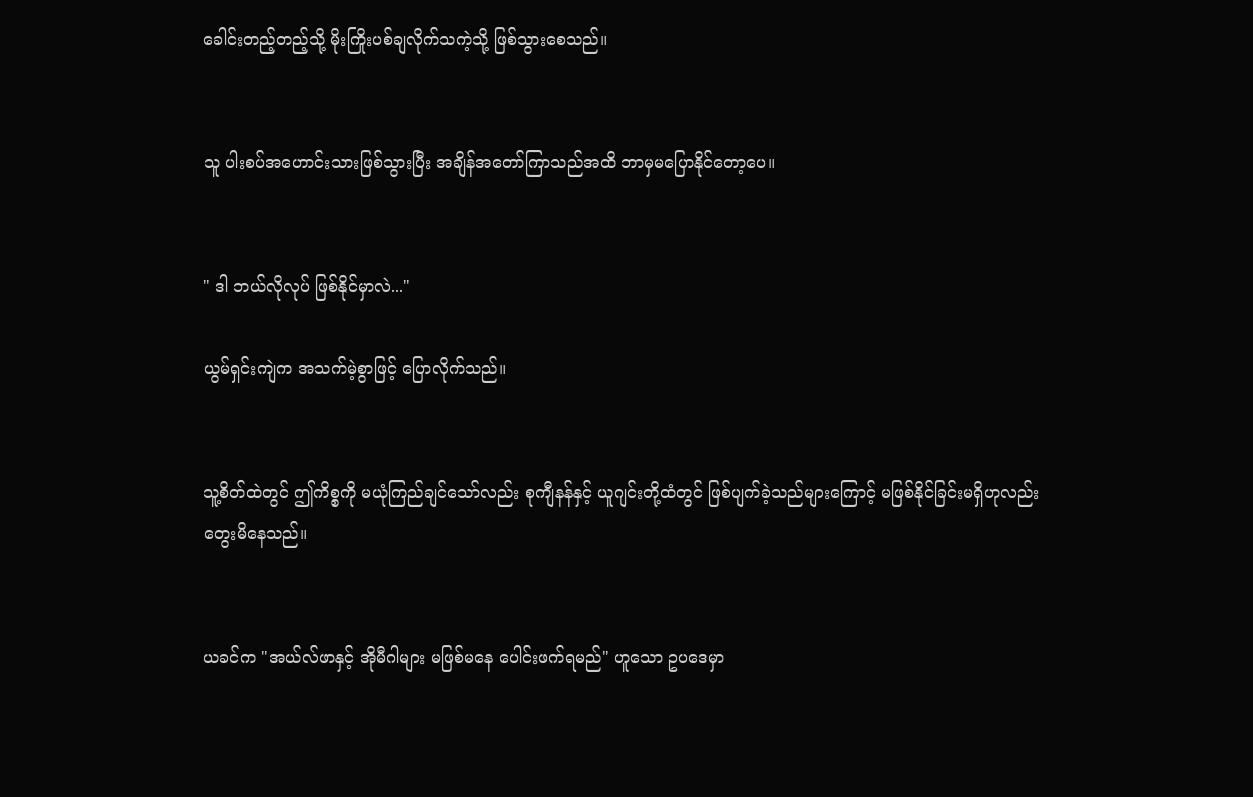ခေါင်းတည့်တည့်သို့ မိုးကြိုးပစ်ချလိုက်သကဲ့သို့ ဖြစ်သွားစေသည်။


သူ ပါးစပ်အဟောင်းသားဖြစ်သွားပြီး အချိန်အတော်ကြာသည်အထိ ဘာမှမပြောနိုင်တော့ပေ။


" ဒါ ဘယ်လိုလုပ် ဖြစ်နိုင်မှာလဲ..."

ယွမ်ရှင်းကျဲက အသက်မဲ့စွာဖြင့် ပြောလိုက်သည်။


သူ့စိတ်ထဲတွင် ဤကိစ္စကို မယုံကြည်ချင်သော်လည်း စုကျီနန်နှင့် ယူဂျင်းတို့ထံတွင် ဖြစ်ပျက်ခဲ့သည်များကြောင့် မဖြစ်နိုင်ခြင်းမရှိဟုလည်း တွေးမိနေသည်။


ယခင်က "အယ်လ်ဖာနှင့် အိုမီဂါများ မဖြစ်မနေ ပေါင်းဖက်ရမည်" ဟူသော ဥပဒေမှာ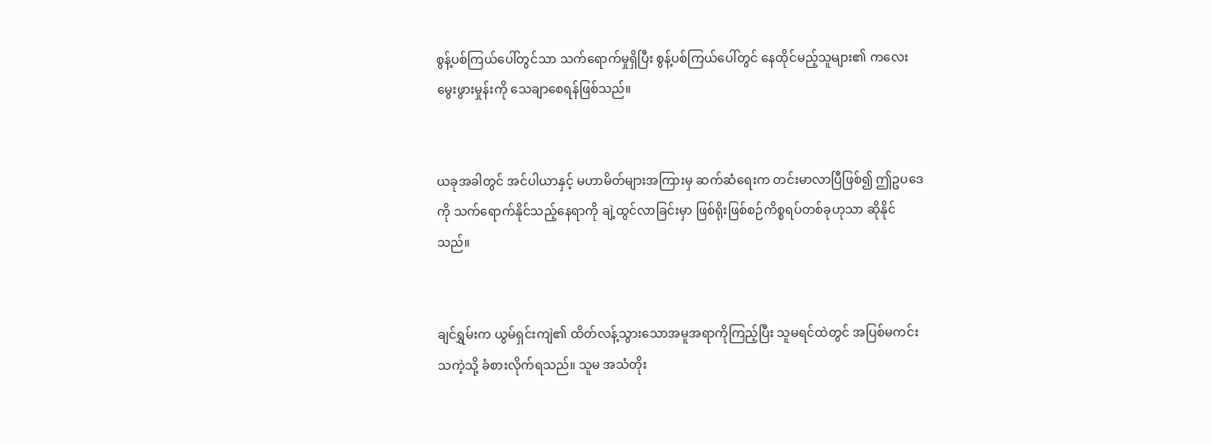စွန့်ပစ်ကြယ်ပေါ်တွင်သာ သက်ရောက်မှုရှိပြီး စွန့်ပစ်ကြယ်ပေါ်တွင် နေထိုင်မည့်သူများ၏ ကလေးမွေးဖွားမှုန်းကို သေချာစေ‌ရန်ဖြစ်သည်။


ယခုအခါတွင် အင်ပါယာနှင့် မဟာမိတ်များအကြားမှ ဆက်ဆံရေးက တင်းမာလာပြီဖြစ်၍ ဤဥပဒေကို သက်ရောက်နိုင်သည့်နေရာ‌ကို ချဲ့ထွင်လာခြင်းမှာ ဖြစ်ရိုးဖြစ်စဉ်ကိစ္စရပ်တစ်ခုဟုသာ ဆိုနိုင်သည်။


ချင်ရွှမ်းက ယွမ်ရှင်းကျဲ၏ ထိတ်လန့်သွားသောအမူအရာကိုကြည့်ပြီး သူမရင်ထဲတွင် အပြစ်မကင်းသကဲ့သို့ ခံစားလိုက်ရသည်။ သူမ အသံတိုး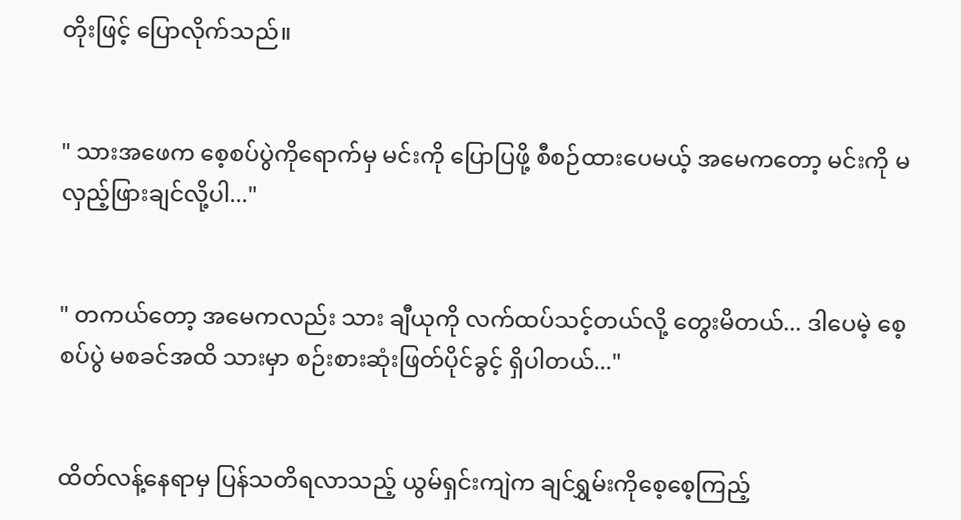တိုးဖြင့် ပြောလိုက်သည်။


" သားအဖေက စေ့စပ်ပွဲကိုရောက်မှ မင်းကို ပြောပြဖို့ စီစဉ်ထားပေမယ့် အမေကတော့ မင်းကို မလှည့်ဖြားချင်လို့ပါ..."


" တကယ်တော့ အမေကလည်း သား ချီယုကို လက်ထပ်သင့်တယ်လို့ တွေးမိတယ်... ဒါပေမဲ့ စေ့စပ်ပွဲ မစခင်အထိ သားမှာ စဉ်းစားဆုံးဖြတ်ပိုင်ခွင့် ရှိပါတယ်..."


ထိတ်လန့်နေရာမှ ပြန်သတိရလာသည့် ယွမ်ရှင်းကျဲက ချင်ရွှမ်းကိုစေ့စေ့ကြည့်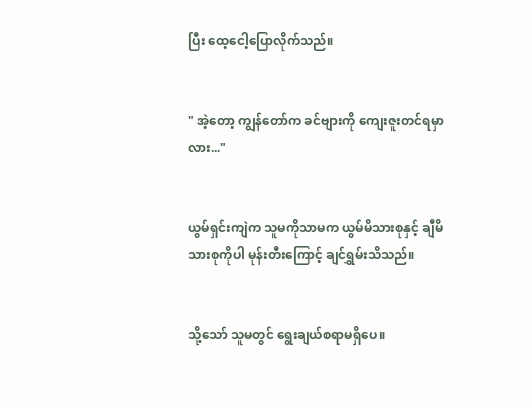ပြီး ထေ့ငေါ့ပြောလိုက်သည်။


" အဲ့တော့ ကျွန်တော်က ခင်ဗျားကို ကျေးဇူးတင်ရမှာလား..."


ယွမ်ရှင်းကျဲက သူမကိုသာမက ယွမ်မိသားစုနှင့် ချီမိသားစုကိုပါ မုန်းတီးကြောင့် ချင်ရွှမ်းသိသည်။


သို့သော် သူမတွင် ရွေးချယ်စရာမရှိပေ။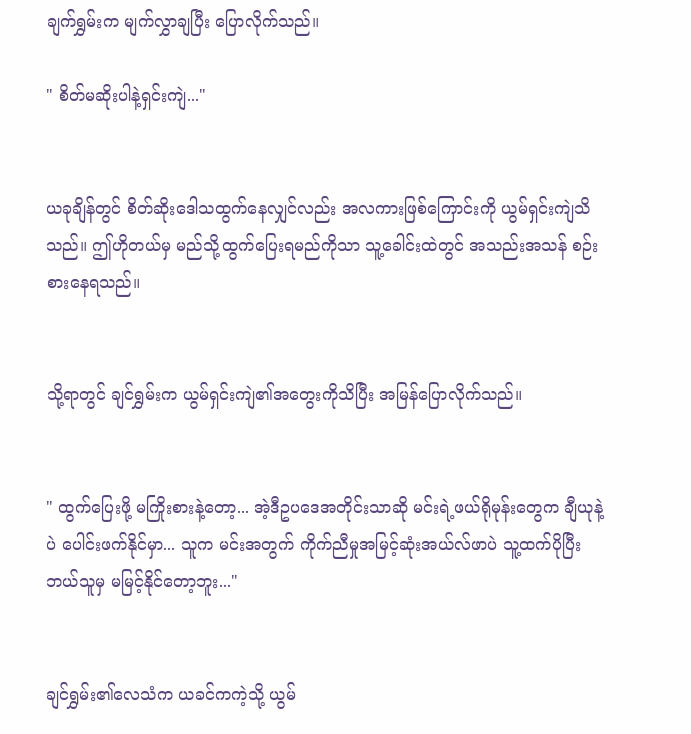ချက်ရွှမ်းက မျက်လွှာချပြီး ပြောလိုက်သည်။

" စိတ်မဆိုးပါနဲ့ရှင်းကျဲ..."


ယခုချိန်တွင် ‌စိတ်ဆိုးဒေါသထွက်နေလျှင်လည်း အလကားဖြစ်ကြောင်းကို ယွမ်ရှင်းကျဲသိသည်။ ဤဟိုတယ်မှ မည်သို့ထွက်ပြေးရမည်ကိုသာ သူ့ခေါင်းထဲတွင် အသည်းအသန် စဉ်းစားနေရသည်။


သို့ရာတွင် ချင်ရွှမ်းက ယွမ်ရှင်းကျဲ၏အတွေးကိုသိပြီး အမြန်ပြောလိုက်သည်။


" ထွက်ပြေးဖို့ မကြိုးစားနဲ့တော့... အဲ့ဒီဥပဒေအတိုင်းသာဆို မင်းရဲ့ဖယ်ရိုမုန်းတွေက ချီယုနဲ့ပဲ ပေါင်းဖက်နိုင်မှာ... သူက မင်းအတွက် ကိုက်ညီမှုအမြင့်ဆုံးအယ်လ်ဖာပဲ သူ့ထက်ပိုပြီး ဘယ်သူမှ မမြင့်နိုင်တော့ဘူး..."


ချင်ရွှမ်း၏လေသံက ယခင်ကကဲ့သို့ ယွမ်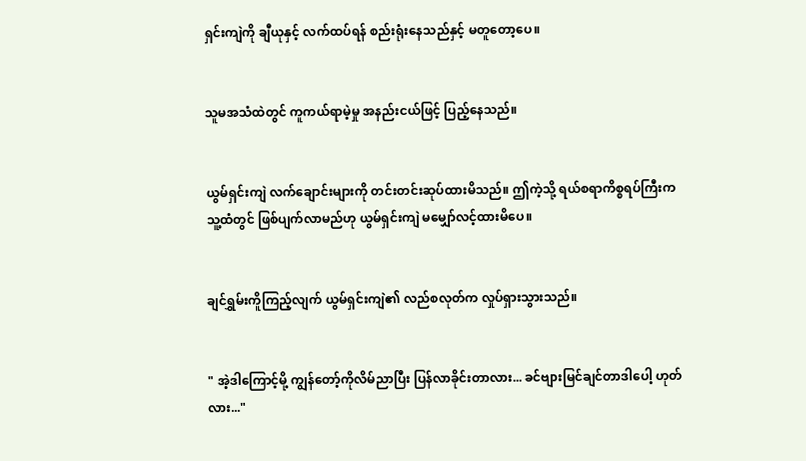ရှင်းကျဲကို ချီယုနှင့် လက်ထပ်ရန် စည်းရုံးနေသည်နှင့် မတူတော့ပေ။


သူမအသံထဲတွင် ကူကယ်ရာမဲ့မှု အနည်းငယ်ဖြင့် ပြည့်နေသည်။


ယွမ်ရှင်းကျဲ လက်ချောင်းများကို တင်းတင်းဆုပ်ထားမိသည်။ ဤကဲ့သို့ ရယ်စရာကိစ္စရပ်ကြီးက သူ့ထံတွင် ဖြစ်ပျက်လာမည်ဟု ယွမ်ရှင်းကျဲ မမျှော်လင့်ထားမိပေ။


ချင်ရွှမ်းကိူကြည့်လျက် ယွမ်ရှင်းကျဲ၏ လည်စလုတ်က လှုပ်ရှားသွားသည်။


" အဲ့ဒါကြောင့်မို့ ကျွန်တော့်ကိုလိမ်ညာပြီး ပြန်လာခိုင်းတာလား... ခင်ဗျားမြင်ချင်တာဒါပေါ့ ဟုတ်လား..."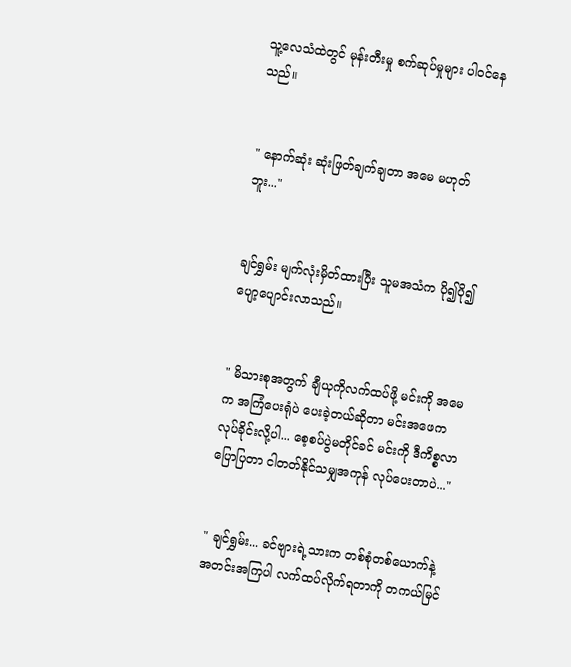သူ့လေသံထဲတွင် မုန်းတီးမှု စက်ဆုပ်မှုများ ပါဝင်နေသည်။


" နောက်ဆုံး ဆုံးဖြတ်ချက်ချတာ အမေ မဟုတ်ဘူး..."


ချင်ရွှမ်း မျက်လုံးမှိတ်ထားပြီး သူမအသံက ပို၍ပို၍ ပျော့ပျောင်းလာသည်။


" မိသားစုအတွက် ချီယုကိုလက်ထပ်ဖို့ မင်းကို အမေက အကြံပေးရုံပဲ ပေးခဲ့တယ်ဆိုတာ မင်းအဖေက လုပ်ခိုင်းလို့ပါ... စေ့စပ်ပွဲမတိုင်ခင် မင်းကို ဒီကိစ္စလာပြောပြတာ ငါတတ်နိုင်သမျှအကုန် လုပ်ပေးတာပဲ..."


" ချင်ရွှမ်း... ခင်ဗျားရဲ့သားက တစ်စုံတစ်ယောက်နဲ့ အတင်းအကြပါ လက်ထပ်လိုက်ရတာကို တကယ်မြင်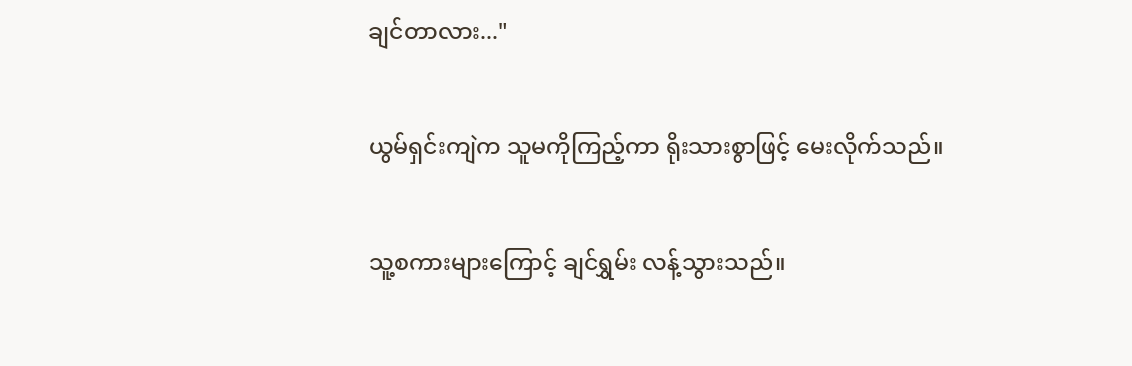ချင်တာလား..."


ယွမ်ရှင်းကျဲက သူမကိုကြည့်ကာ ရိုးသားစွာဖြင့် မေးလိုက်သည်။


သူ့စကားများကြောင့် ချင်ရွှမ်း လန့်သွားသည်။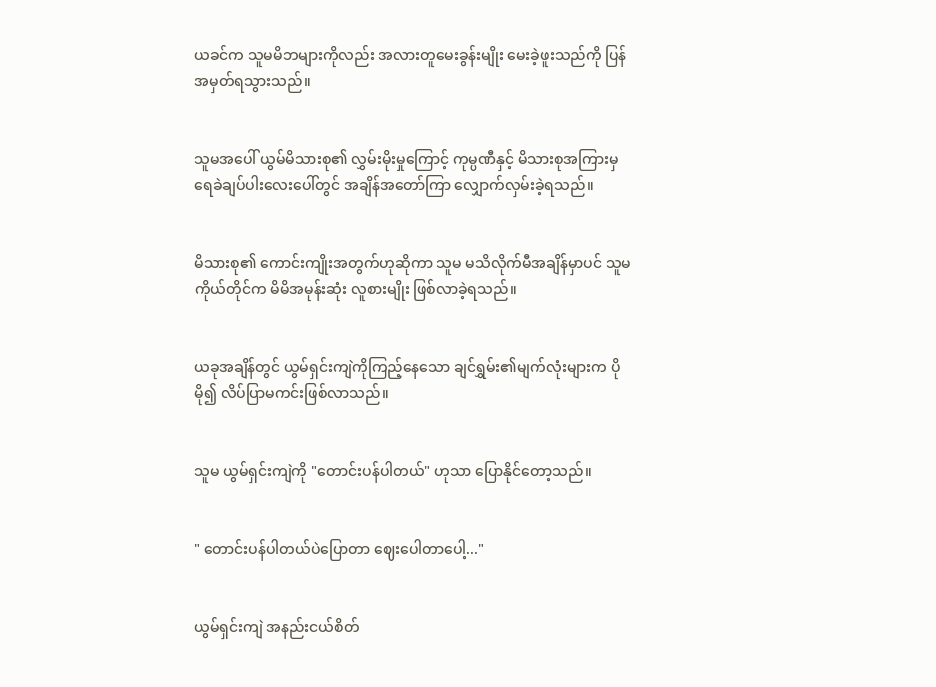ယခင်က သူမမိဘများကိုလည်း အလားတူမေးခွန်းမျိုး မေးခဲ့ဖူးသည်ကို ပြန်အမှတ်ရသွားသည်။


သူမအပေါ် ယွမ်မိသားစု၏ လွှမ်းမိုးမှုကြောင့် ကုမ္ပဏီနှင့် မိသားစုအကြားမှ ရေခဲချပ်ပါးလေးပေါ်တွင် အချိန်အတော်ကြာ လျှောက်လှမ်းခဲ့ရသည်။


မိသားစု၏ ကောင်းကျိုးအတွက်ဟုဆိုကာ သူမ မသိလိုက်မီအချိန်မှာပင် သူမကိုယ်တိုင်က မိမိအမုန်း‌ဆုံး လူစားမျိုး ဖြစ်လာခဲ့ရသည်။


ယခုအချိန်တွင် ယွမ်ရှင်းကျဲကိုကြည့်နေသော ချင်ရွှမ်း၏မျက်လုံးများက ပိုမို၍ လိပ်ပြာမကင်းဖြစ်လာသည်။


သူမ ယွမ်ရှင်းကျဲကို "တောင်းပန်ပါတယ်" ဟုသာ ပြောနိုင်တော့သည်။


" တောင်းပန်ပါတယ်ပဲပြောတာ ဈေးပေါတာပေါ့..."


ယွမ်ရှင်းကျဲ အနည်းငယ်စိတ်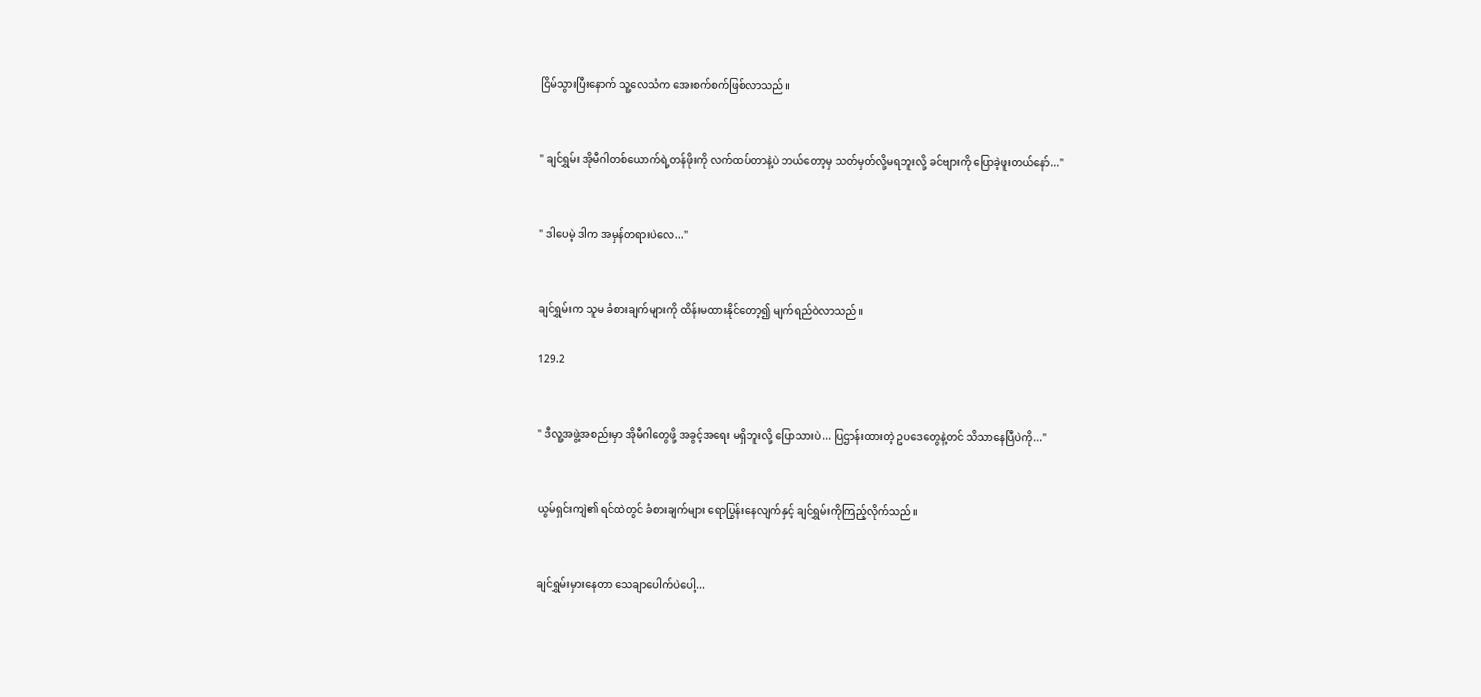ငြိမ်သွားပြီးနောက် သူ့လေသံက အေးစက်စက်ဖြစ်လာသည်။


" ချင်ရွှမ်း အိုမီဂါတစ်ယောက်ရဲ့တန်ဖိုးကို လက်ထပ်တာနဲ့ပဲ ဘယ်တော့မှ သတ်မှတ်လို့မရဘူးလို့ ခင်ဗျားကို ပြောခဲ့ဖူးတယ်နော်..."


" ဒါပေမဲ့ ဒါက အမှန်တရားပဲလေ..."


ချင်ရွှမ်းက သူမ ခံစားချက်များကို ထိန်းမထားနိုင်တော့၍ မျက်ရည်ဝဲလာသည်။

129.2


" ဒီလူ့အဖွဲ့အစည်းမှာ အိုမီဂါတွေဖို့ အခွင့်အရေး မရှိဘူးလို့ ပြောသားပဲ... ပြဌာန်းထားတဲ့ ဥပဒေတွေနဲ့တင် သိသာနေပြီပဲကို..."


ယွမ်ရှင်းကျဲ၏ ရင်ထဲတွင် ခံစားချက်များ ရောပြွန်းနေလျက်နှင့် ချင်ရွှမ်းကိုကြည့်လိုက်သည်။


ချင်ရွှမ်းမှားနေတာ သေချာပေါက်ပဲပေါ့...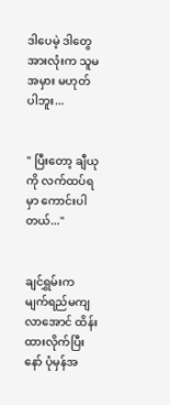ဒါပေမဲ့ ဒါတွေအားလုံးက သူမအမှား မဟုတ်ပါဘူး...


" ပြီးတော့ ချီယုကို လက်ထပ်ရမှာ ကောင်းပါတယ်..."


ချင်ရွှမ်းက မျက်ရည်မကျလာအောင် ထိန်းထားလိုက်ပြီးနော် ပုံမှန်အ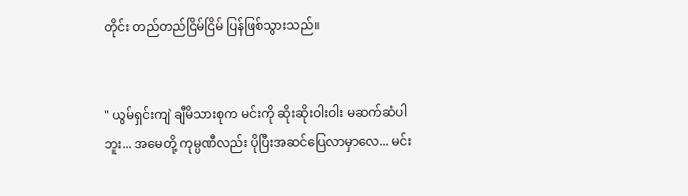တိုင်း တည်တည်ငြိမ်ငြိမ် ပြန်ဖြစ်သွားသည်။


" ယွမ်ရှင်းကျဲ ချီမိသားစုက မင်းကို ဆိုးဆိုးဝါးဝါး မဆက်ဆံပါဘူး... အမေတို့ ကုမ္ပဏီလည်း ပိုပြီးအဆင်ပြေလာမှာလေ... မင်း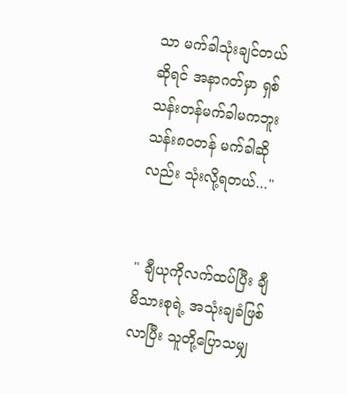သာ မက်ခါသုံးချင်တယ်ဆိုရင် အနာဂတ်မှာ ရှစ်သန်းတန်မက်ခါမကဘူး သန်း၈၀တန် မက်ခါဆိုလည်း သုံးလို့ရတယ်..."


" ချီယုကိုလက်ထပ်ပြီး ချီမိသားစုရဲ့ အသုံးချခံဖြစ်လာပြီး သူတို့ပြောသမျှ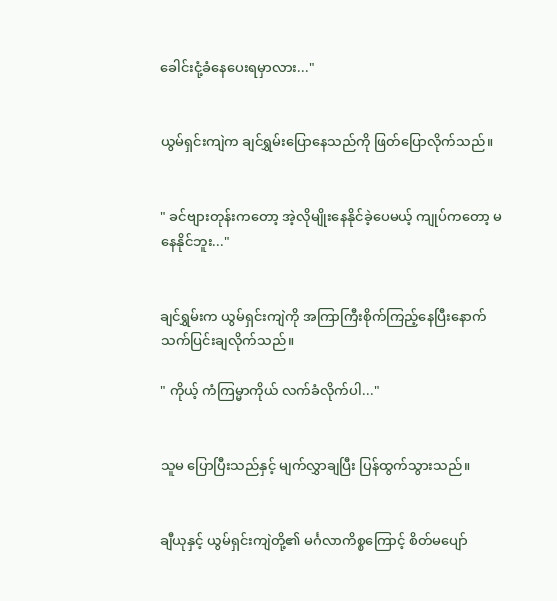ခေါင်းငုံ့ခံနေပေးရမှာလား..."


ယွမ်ရှင်းကျဲက ချင်ရွှမ်းပြောနေသည်ကို ဖြတ်ပြောလိုက်သည်။


" ခင်‌ဗျားတုန်းက‌‌တော့ အဲ့လိုမျိုးနေနိုင်ခဲ့ပေမယ့် ကျုပ်ကတော့ မနေနိုင်ဘူး..."


ချင်ရွှမ်းက ယွမ်ရှင်းကျဲကို အကြာကြီးစိုက်ကြည့်နေပြီးနောက် သက်ပြင်းချလိုက်သည်။

" ကိုယ့် ကံကြမ္မာကိုယ် လက်ခံလိုက်ပါ..."


သူမ ပြောပြီးသည်နှင့် ‌မျက်လွှာချပြီး ပြန်ထွက်သွားသည်။


ချီယုနှင့် ယွမ်ရှင်းကျဲတို့၏ မင်္ဂလာကိစ္စကြောင့် စိတ်မပျော်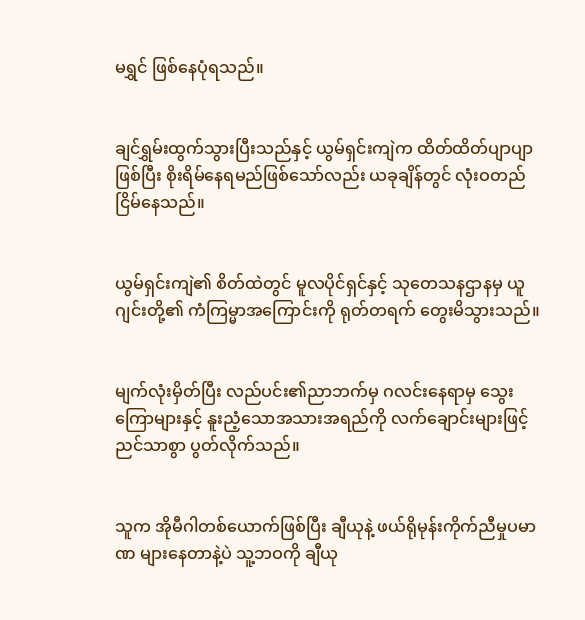မရွှင် ဖြစ်နေပုံရသည်။


ချင်ရွှမ်းထွက်သွားပြီးသည်နှင့် ယွမ်ရှင်းကျဲက ထိတ်ထိတ်ပျာပျာဖြစ်ပြီး စိုးရိမ်နေရမည်ဖြစ်သော်လည်း ယခုချိန်တွင် လုံးဝတည်ငြိမ်နေသည်။


ယွမ်ရှင်းကျဲ၏ စိတ်ထဲတွင် မူလပိုင်ရှင်နှင့် သုတေသနဌာနမှ ယူဂျင်းတို့၏ ကံကြမ္မာအကြောင်းကို ရုတ်တရက် တွေးမိသွားသည်။


မျက်လုံးမှိတ်ပြီး လည်ပင်း၏ညာဘက်မှ ဂလင်းနေရာမှ သွေးကြောများနှင့် နူးညံ့သောအသားအရည်ကို လက်ချောင်းများဖြင့် ညင်သာစွာ ပွတ်လိုက်သည်။


သူက အိုမီဂါတစ်ယောက်ဖြစ်ပြီး ချီယုနဲ့ ဖယ်ရိုမုန်းကိုက်ညီမှုပမာဏ များနေတာနဲ့ပဲ သူ့ဘဝကို ချီယု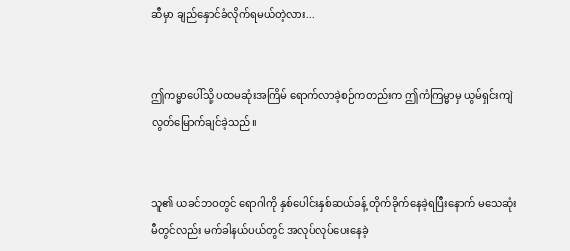ဆီမှာ ချည်နှောင်ခံလိုက်ရမယ်တဲ့လား...


ဤကမ္မာပေါ်သို့ ပထမဆုံးအကြိမ် ရောက်လာခဲ့စဉ်ကတည်းက ဤကံကြမ္မာမှ ယွမ်ရှင်းကျဲ လွတ်မြောက်ချင်ခဲ့သည်။


သူ၏ ယခင်ဘဝတွင် ရောဂါကို နှစ်ပေါင်းနှစ်ဆယ်ခန့် တိုက်ခိုက်နေခဲ့ရပြီးနောက် မသေဆုံးမီတွင်လည်း မက်ခါနယ်ပယ်တွင် အလုပ်လုပ်ပေးနေခဲ့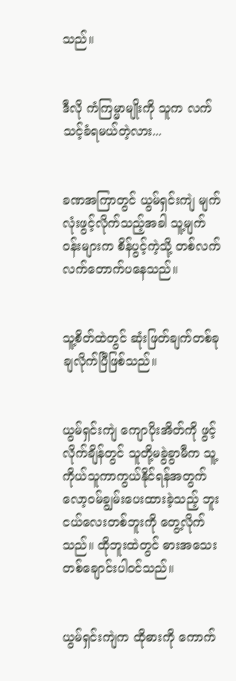သည်။


ဒီလို ကံကြမ္မာမျိုးကို သူက လက်သင့်ခံရမယ်တဲ့လား...


ခဏအကြာတွင် ယွမ်ရှင်းကျဲ မျက်လုံးဖွင့်လိုက်သည့်အခါ သူ့မျက်ဝန်းများက စိန်ပွင့်ကဲ့သို့ တစ်လက်လက်တောက်ပနေသည်။


သူ့စိတ်ထဲတွင် ဆုံးဖြတ်ချက်တစ်ခု ချလိုက်ပြီဖြစ်သည်။


ယွမ်ရှင်းကျဲ ကျောပိုးအိတ်ကို ဖွင့်လိုက်ချိန်တွင် သူတို့မခွဲခွာမီက သူ့ကိုယ်သူကာကွယ်နိုင်ရန်အတွက် လော့ဝမ်ချွမ်း‌ပေးထားခဲ့သည့် ဘူးငယ်လေးတစ်ဘူးကို တွေ့လိုက်သည်။ ထိုဘူးထဲတွင် ဓားအသေးတစ်ချောင်းပါဝင်သည်။


ယွမ်ရှင်းကျဲက ထိုဓားကို ကောက်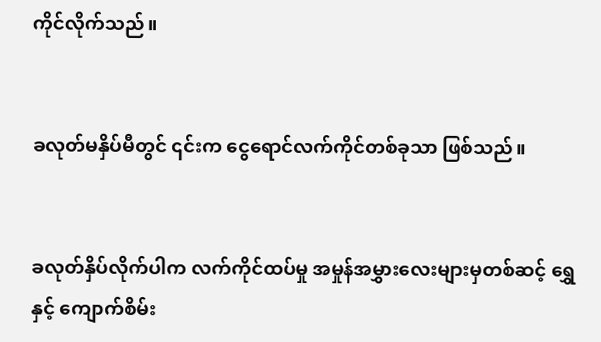ကိုင်လိုက်သည်။


ခလုတ်မနှိပ်မီတွင် ၎င်းက ငွေရောင်လက်ကိုင်တစ်ခုသာ ဖြစ်သည်။


ခလုတ်နှိပ်လိုက်ပါက လက်ကိုင်ထပ်မှု အမှုန်အမွှားလေးများမှတစ်ဆင့် ရွှေနှင့် ကျောက်စိမ်း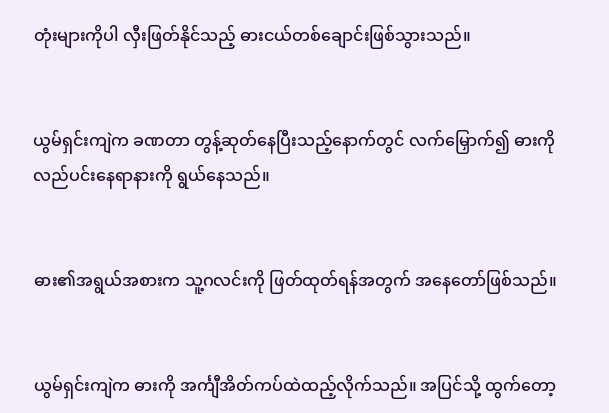တုံးများကိုပါ လှီးဖြတ်နိုင်သည့် ဓားငယ်တစ်ချောင်းဖြစ်သွားသည်။


ယွမ်ရှင်းကျဲက ခဏတာ တွန့်ဆုတ်နေပြီးသည့်နောက်တွင် လက်မြှောက်၍ ဓားကို လည်ပင်းနေရာနားကို ရွယ်နေသည်။


ဓား၏အရွယ်အစားက သူ့ဂလင်းကို ဖြတ်ထုတ်ရန်အတွက် အနေတော်ဖြစ်သည်။


ယွမ်ရှင်းကျဲက ဓားကို အင်္ကျီအိတ်ကပ်ထဲထည့်လိုက်သည်။ အပြင်သို့ ထွက်တော့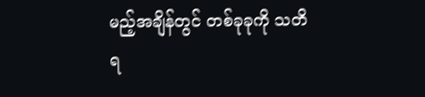မည့်အချိန်တွင် တစ်ခုခုကို သတိရ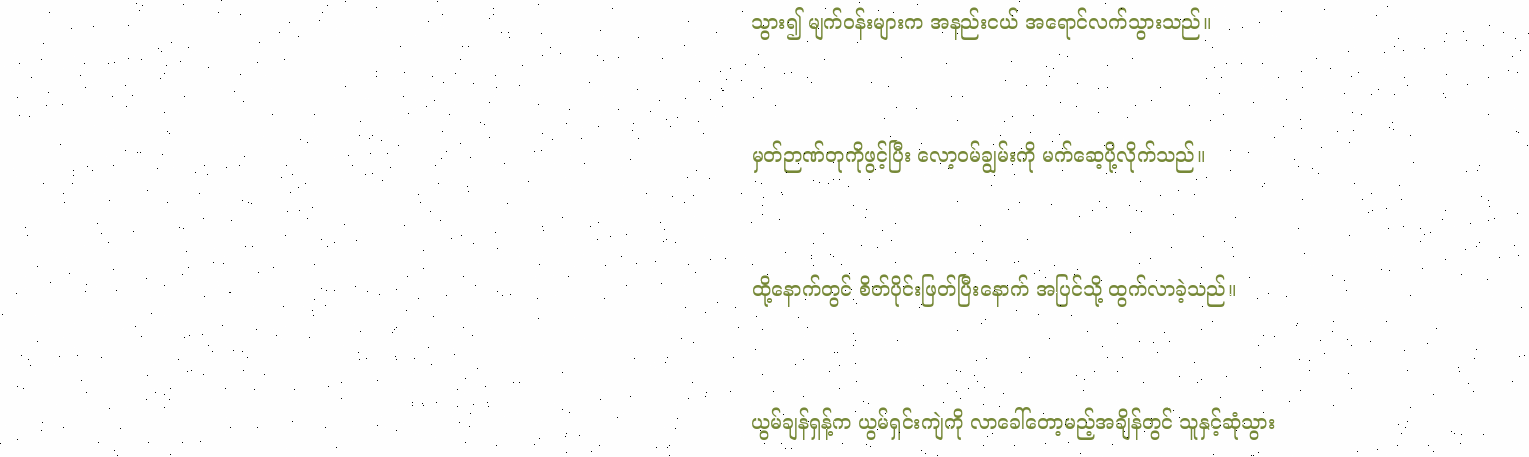သွား၍ မျက်ဝန်းများက အနည်းငယ် အရောင်လက်သွားသည်။


မှတ်ဉာဏ်တုကိုဖွင့်ပြီး လော့ဝမ်ချွမ်းကို မက်ဆေ့ပို့လိုက်သည်။


ထို့နောက်တွင် စိတ်ပိုင်းဖြတ်ပြီးနောက် အပြင်သို့ ထွက်လာခဲ့သည်။


ယွမ်ချန်ရှန့်က ယွမ်ရှင်းကျဲကို လာခေါ်တော့မည့်အချိန်တွင် သူနှင့်ဆုံသွား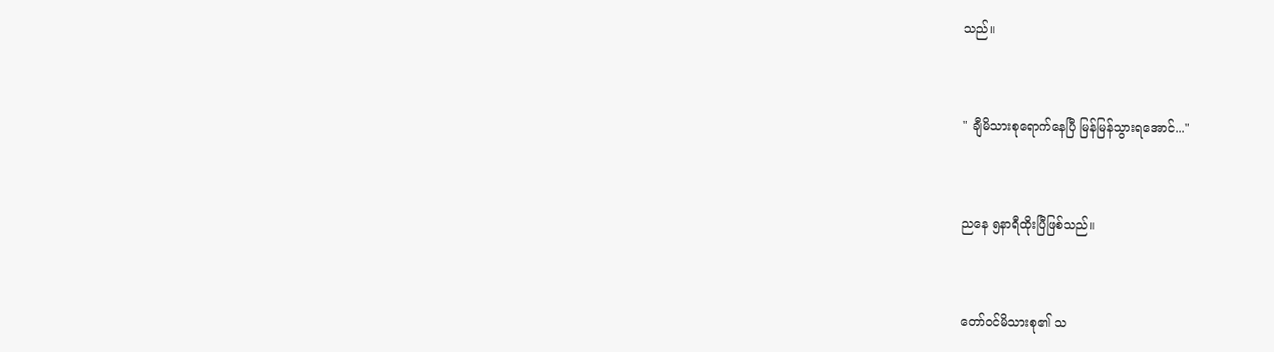သည်။


" ချီမိသားစုရောက်နေပြီ မြန်မြန်သွားရအောင်..."


ညနေ ၅နာရီထိုးပြီဖြစ်သည်။


တော်ဝင်မိသားစု၏ သ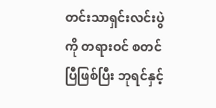တင်းသာရှင်းလင်းပွဲကို တရားဝင် စတင်ပြီဖြစ်ပြီး ဘုရင်နှင့်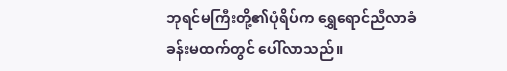ဘုရင်မကြီးတို့၏ပုံရိပ်က ရွှေရောင်ညီလာခံခန်းမထက်တွင် ပေါ်လာသည်။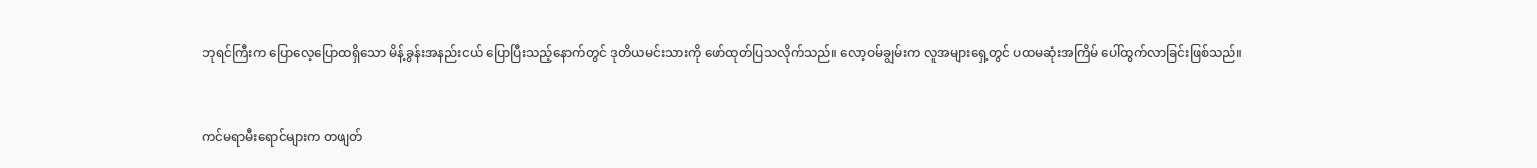ဘုရင်ကြီးက ပြောလေ့ပြောထရှိသော မိန့်ခွန်းအနည်းငယ် ပြောပြီးသည့်နောက်တွင် ဒုတိယမင်းသားကို ဖော်ထုတ်ပြသလိုက်သည်။ လော့ဝမ်ချွမ်းက လူအများရှေ့တွင် ပထမဆုံးအကြိမ် ပေါ်ထွက်လာခြင်းဖြစ်သည်။


ကင်မရာမီးရောင်များက တဖျတ်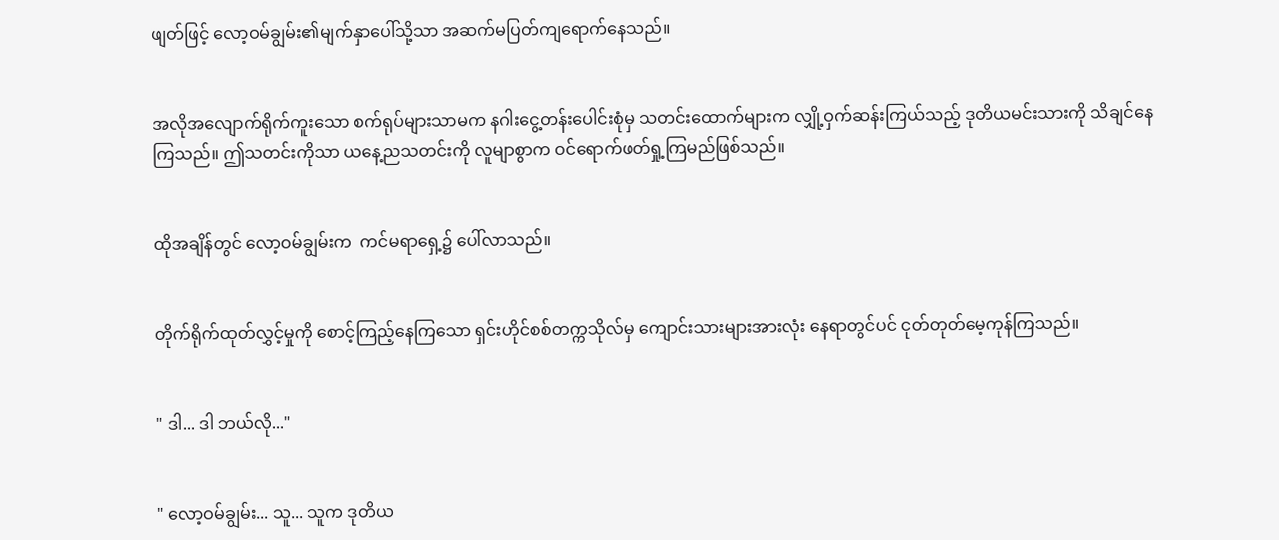ဖျတ်ဖြင့် လော့ဝမ်ချွမ်း၏မျက်နှာပေါ်သို့သာ အဆက်မပြတ်ကျရောက်နေသည်။


အလိုအလျောက်ရိုက်ကူးသော စက်ရုပ်များသာမက နဂါးငွေ့တန်းပေါင်းစုံမှ သတင်းထောက်များက လျှို့ဝှက်ဆန်းကြယ်သည့် ဒုတိယမင်းသားကို သိချင်နေကြသည်။ ဤသတင်းကိုသာ ယနေ့ညသတင်းကို လူမျာစွာက ဝင်ရောက်ဖတ်ရှု့ကြမည်ဖြစ်သည်။


ထိုအချိန်တွင် လော့ဝမ်ချွမ်းက  ကင်မရာရှေ့၌ ပေါ်လာသည်။


တိုက်ရိုက်ထုတ်လွှင့်မှုကို စောင့်ကြည့်နေကြသော ရှင်းဟိုင်စစ်တက္ကသိုလ်မှ ကျောင်းသားများအားလုံး နေရာတွင်ပင် ငုတ်တုတ်မေ့ကုန်ကြသည်။


" ဒါ... ဒါ ဘယ်လို..."


" လော့ဝမ်ချွမ်း... သူ... သူက ဒုတိယ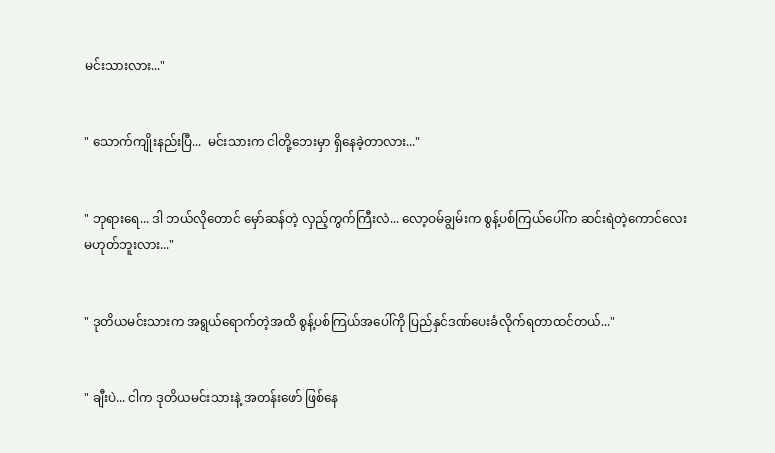မင်းသားလား..."


" သောက်ကျိုးနည်းပြီ...  မင်းသားက ငါတို့ဘေးမှာ ရှိနေခဲ့တာလား..."


" ဘုရားရေ... ဒါ ဘယ်လိုတောင် မှော်ဆန်တဲ့ လှည့်ကွက်ကြီးလဲ... လော့ဝမ်ချွမ်းက စွန့်ပစ်ကြယ်ပေါ်က ဆင်းရဲတဲ့ကောင်လေး မဟုတ်ဘူးလား..."


" ဒုတိယမင်းသားက အရွယ်ရောက်တဲ့အထိ စွန့်ပစ်ကြယ်အပေါ်ကို ပြည်နှင်‌ဒဏ်ပေးခံလိုက်ရတာထင်တယ်..."


" ချီးပဲ... ငါက ဒုတိယမင်းသားနဲ့ အတန်းဖော် ဖြစ်နေ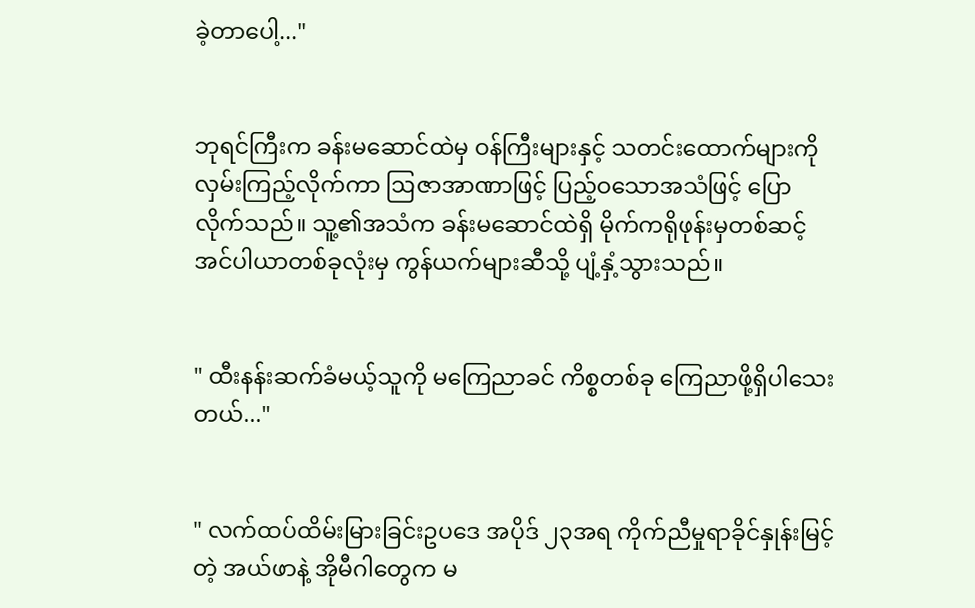ခဲ့တာပေါ့..."


ဘုရင်ကြီးက ခန်းမဆောင်ထဲမှ ဝန်ကြီးများနှင့် သတင်းထောက်များကိုလှမ်းကြည့်လိုက်ကာ ဩဇာအာဏာဖြင့် ပြည့်ဝသောအသံဖြင့် ပြောလိုက်သည်။ သူ့၏အသံက ခန်းမ‌ဆောင်ထဲရှိ မိုက်ကရိုဖုန်းမှတစ်ဆင့် အင်ပါယာတစ်ခုလုံးမှ ကွန်ယက်များဆီသို့ ပျံ့နှံ့သွားသည်။


" ထီးနန်းဆက်ခံမယ့်သူကို မကြေညာခင် ကိစ္စတစ်ခု ကြေညာဖို့ရှိပါသေးတယ်..."


" လက်ထပ်ထိမ်းမြားခြင်းဥပဒေ အပိုဒ် ၂၃အရ ကိုက်ညီမှုရာခိုင်နှုန်းမြင့်တဲ့ အယ်ဖာနဲ့ အိုမီဂါတွေက မ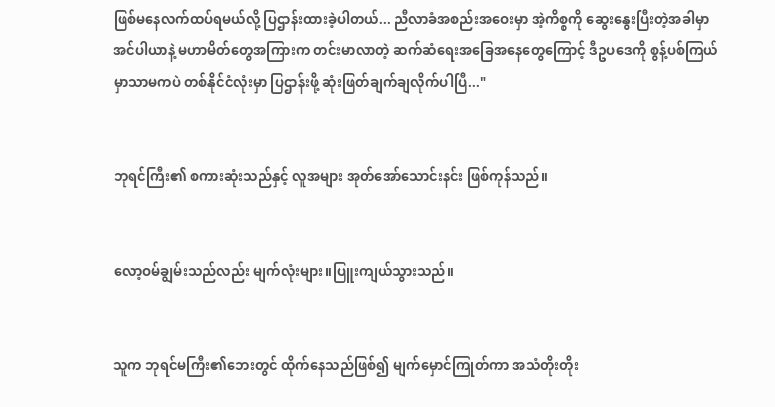ဖြစ်မနေလက်ထပ်ရမယ်လို့ ပြဌာန်းထားခဲ့ပါတယ်... ညီလာခံအစည်းအဝေးမှာ အဲ့ကိစ္စကို ဆွေးနွေးပြီးတဲ့အခါမှာ အင်ပါယာနဲ့ မဟာမိတ်တွေအကြားက တင်းမာလာတဲ့ ဆက်ဆံရေးအခြေအနေတွေကြောင့် ဒီဥပဒေကို စွန့်ပစ်ကြယ်မှာသာမကပဲ တစ်နိုင်ငံလုံးမှာ ပြဌာန်းဖို့ ဆုံးဖြတ်ချက်ချလိုက်ပါပြီ..."


ဘုရင်ကြီး၏ စကားဆုံးသည်နှင့် လူအများ အုတ်အော်သောင်းနင်း ဖြစ်ကုန်သည်။


လော့ဝမ်ချွမ်းသည်လည်း မျက်လုံးများ။ပြူးကျယ်သွားသည်။


သူက ဘုရင်မကြီး၏ဘေးတွင် ထိုက်နေသည်ဖြစ်၍ မျက်မှောင်ကြုတ်ကာ အသံတိုးတိုး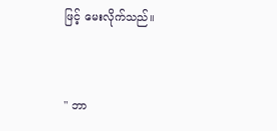ဖြင့် မေးလိုက်သည်။


" ဘာ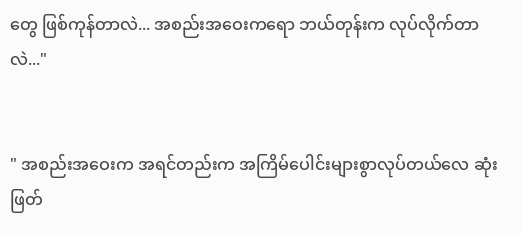တွေ ဖြစ်ကုန်တာလဲ... အစည်းအဝေးကရော ဘယ်တုန်းက လုပ်လိုက်တာလဲ..."


" အစည်းအဝေးက အရင်တည်းက အကြိမ်ပေါင်းများစွာလုပ်တယ်လေ ဆုံးဖြတ်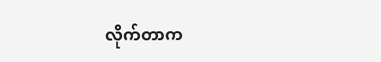လိုက်တာက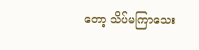တော့ သိပ်မကြာသေး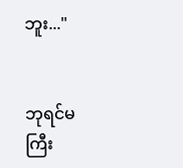ဘူး..."


ဘုရင်မကြီး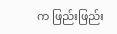က ဖြည်းဖြည်း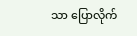သာ ပြောလိုက်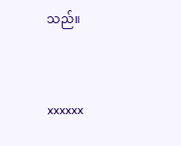သည်။


xxxxxx